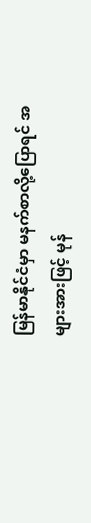မြန်မာနိုင်ငံမှာ မနက်စာလို့ပြောရင် အများအားဖြင့် မုန်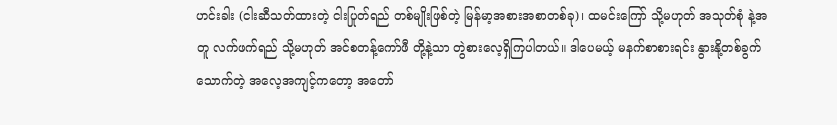ဟင်းခါး (ငါးဆီသတ်ထားတဲ့ ငါးပြုတ်ရည် တစ်မျိုးဖြစ်တဲ့ မြန်မာ့အစားအစာတစ်ခု)၊ ထမင်းကြော် သို့မဟုတ် အသုတ်စုံ နဲ့အတူ လက်ဖက်ရည် သို့မဟုတ် အင်စတန့်ကော်ဖီ တို့နဲ့သာ တွဲစားလေ့ရှိကြပါတယ်။ ဒါပေမယ့် မနက်စာစားရင်း နွားနို့တစ်ခွက်သောက်တဲ့ အလေ့အကျင့်ကတော့ အတော်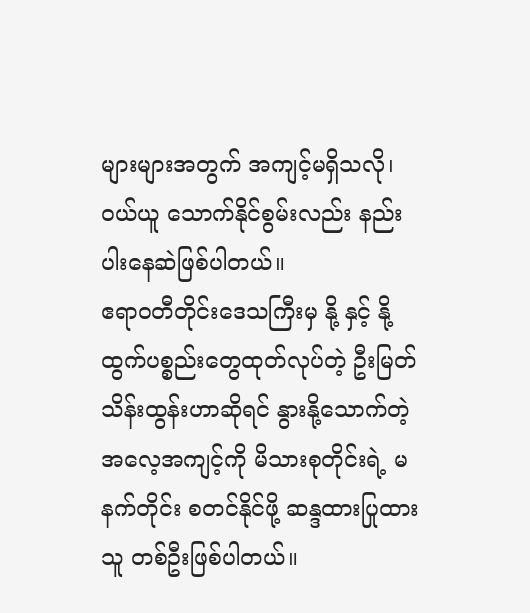များများအတွက် အကျင့်မရှိသလို၊ ဝယ်ယူ သောက်နိုင်စွမ်းလည်း နည်းပါးနေဆဲဖြစ်ပါတယ်။
ဧရာဝတီတိုင်းဒေသကြီးမှ နို့ နှင့် နို့ထွက်ပစ္စည်းတွေထုတ်လုပ်တဲ့ ဦးမြတ်သိန်းထွန်းဟာဆိုရင် နွားနို့သောက်တဲ့အလေ့အကျင့်ကို မိသားစုတိုင်းရဲ့ မနက်တိုင်း စတင်နိုင်ဖို့ ဆန္ဒထားပြုထားသူ တစ်ဦးဖြစ်ပါတယ်။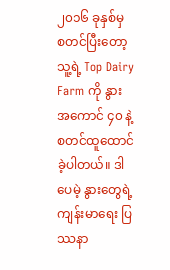၂၀၁၆ ခုနှစ်မှ စတင်ပြီးတော့ သူ့ရဲ့ Top Dairy Farm ကို နွား အကောင် ၄၀ နဲ့ စတင်ထူထောင်ခဲ့ပါတယ်။ ဒါပေမဲ့ နွားတွေရဲ့ ကျန်းမာရေး ပြဿနာ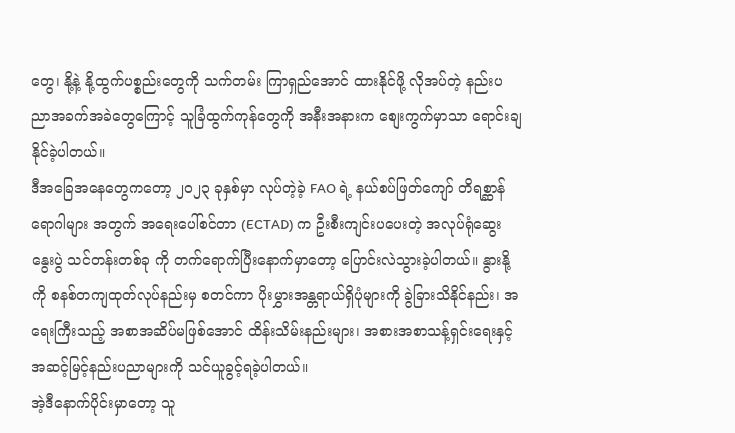တွေ၊ နို့နဲ့ နို့ထွက်ပစ္စည်းတွေကို သက်တမ်း ကြာရှည်အောင် ထားနိုင်ဖို့ လိုအပ်တဲ့ နည်းပညာအခက်အခဲတွေကြောင့် သူခြံထွက်ကုန်တွေကို အနီးအနားက စျေးကွက်မှာသာ ရောင်းချနိုင်ခဲ့ပါတယ်။
ဒီအခြေအနေတွေကတော့ ၂၀၂၃ ခုနှစ်မှာ လုပ်တဲ့ခဲ့ FAO ရဲ့ နယ်စပ်ဖြတ်ကျော် တိရစ္ဆာန်ရောဂါများ အတွက် အရေးပေါ်စင်တာ (ECTAD) က ဦးစီးကျင်းပပေးတဲ့ အလုပ်ရုံဆွေးနွေးပွဲ သင်တန်းတစ်ခု ကို တက်ရောက်ပြီးနောက်မှာတော့ ပြောင်းလဲသွားခဲ့ပါတယ်။ နွားနို့ကို စနစ်တကျထုတ်လုပ်နည်းမှ စတင်ကာ ပိုးမွှားအန္တရာယ်ရှိပုံများကို ခွဲခြားသိနိုင်နည်း၊ အရေးကြီးသည့် အစာအဆိပ်မဖြစ်အောင် ထိန်းသိမ်းနည်းများ၊ အစားအစာသန့်ရှင်းရေးနှင့် အဆင့်မြင့်နည်းပညာများကို သင်ယူခွင့်ရခဲ့ပါတယ်။
အဲ့ဒီနောက်ပိုင်းမှာတော့ သူ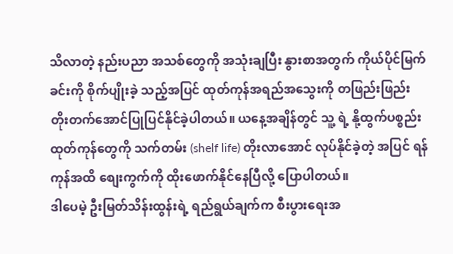သိလာတဲ့ နည်းပညာ အသစ်တွေကို အသုံးချပြီး နွားစာအတွက် ကိုယ်ပိုင်မြက်ခင်းကို စိုက်ပျိုးခဲ့ သည့်အပြင် ထုတ်ကုန်အရည်အသွေးကို တဖြည်းဖြည်း တိုးတက်အောင်ပြုပြင်နိုင်ခဲ့ပါတယ်။ ယနေ့အချိန်တွင် သူ့ ရဲ့ နို့ထွက်ပစ္စည်း ထုတ်ကုန်တွေကို သက်တမ်း (shelf life) တိုးလာအောင် လုပ်နိုင်ခဲ့တဲ့ အပြင် ရန်ကုန်အထိ စျေးကွက်ကို ထိုးဖောက်နိုင်နေပြီလို့ ပြောပါတယ်။
ဒါပေမဲ့ ဦးမြတ်သိန်းထွန်းရဲ့ ရည်ရွယ်ချက်က စီးပွားရေးအ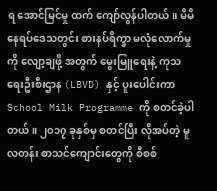ရ အောင်မြင်မှု ထက် ကျော်လွန်ပါတယ်။ မိမိနေရပ်ဒေသတွင်း စားနပ်ရိက္ခာ မလုံလောက်မှုကို လျော့ချဖို့ အတွက် မွေးမြူရေးနဲ့ ကုသရေးဦးစီးဌာန (LBVD) နှင့် ပူးပေါင်းကာ School Milk Programme ကို စတင်ခဲ့ပါတယ်။ ၂၀၁၇ ခုနှစ်မှ စတင်ပြီး လိုအပ်တဲ့ မူလတန်း စာသင်ကျောင်းတွေကို စီစစ်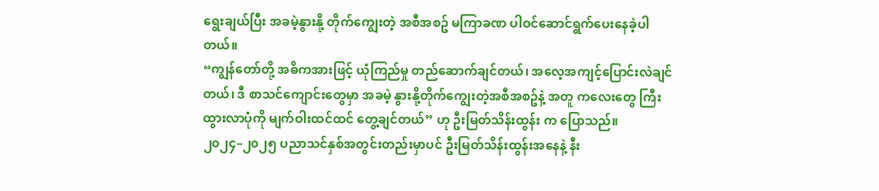ရွေးချယ်ပြီး အခမဲ့နွားနို့ တိုက်ကျွေးတဲ့ အစီအစဥ် မကြာခဏ ပါဝင်ဆောင်ရွက်ပေးနေခဲ့ပါတယ်။
“ကျွန်တော်တို့ အဓိကအားဖြင့် ယုံကြည်မှု တည်ဆောက်ချင်တယ်၊ အလေ့အကျင့်ပြောင်းလဲချင်တယ်၊ ဒီ စာသင်ကျောင်းတွေမှာ အခမဲ့ နွားနို့တိုက်ကျွေးတဲ့အစီအစဥ်နဲ့ အတူ ကလေးတွေ ကြီးထွားလာပုံကို မျက်ဝါးထင်ထင် တွေ့ချင်တယ်” ဟု ဦးမြတ်သိန်းထွန်း က ပြောသည်။
၂၀၂၄–၂၀၂၅ ပညာသင်နှစ်အတွင်းတည်းမှာပင် ဦးမြတ်သိန်းထွန်းအနေနဲ့ နီး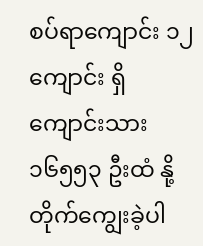စပ်ရာကျောင်း ၁၂ ကျောင်း ရှိ ကျောင်းသား ၁၆၅၅၃ ဦးထံ နို့တိုက်ကျွေးခဲ့ပါ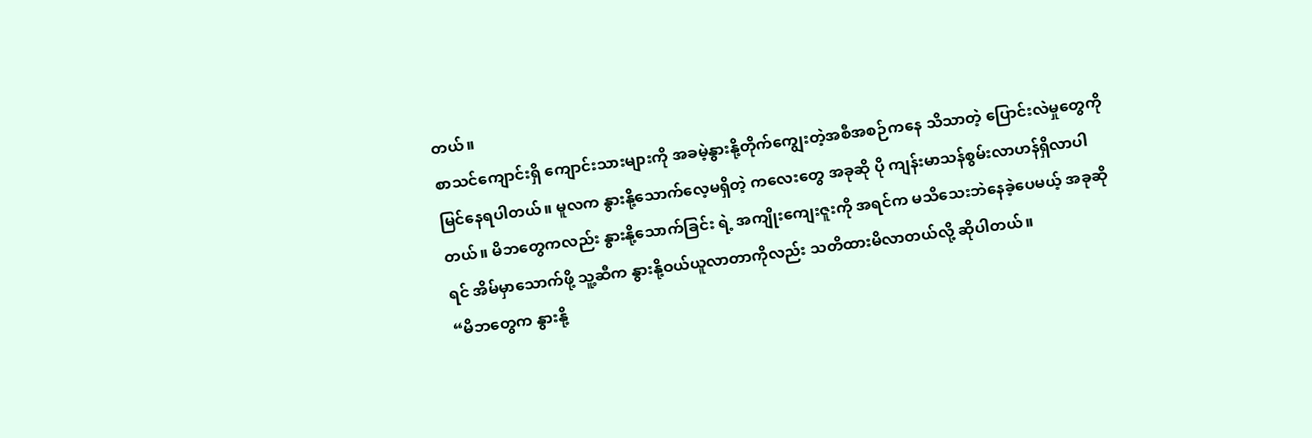တယ်။
စာသင်ကျောင်းရှိ ကျောင်းသားများကို အခမဲ့နွားနို့တိုက်ကျွေးတဲ့အစီအစဉ်ကနေ သိသာတဲ့ ပြောင်းလဲမှုတွေကို မြင်နေရပါတယ်။ မူလက နွားနို့သောက်လေ့မရှိတဲ့ ကလေးတွေ အခုဆို ပို ကျန်းမာသန်စွမ်းလာဟန်ရှိလာပါတယ်။ မိဘတွေကလည်း နွားနို့သောက်ခြင်း ရဲ့ အကျိုးကျေးဇူးကို အရင်က မသိသေးဘဲနေခဲ့ပေမယ့် အခုဆိုရင် အိမ်မှာသောက်ဖို့ သူ့ဆီက နွားနို့ဝယ်ယူလာတာကိုလည်း သတိထားမိလာတယ်လို့ ဆိုပါတယ်။
“မိဘတွေက နွားနို့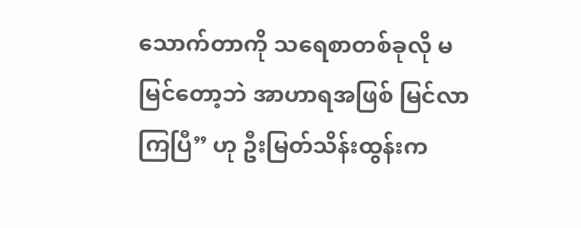သောက်တာကို သရေစာတစ်ခုလို မမြင်တော့ဘဲ အာဟာရအဖြစ် မြင်လာကြပြီ” ဟု ဦးမြတ်သိန်းထွန်းက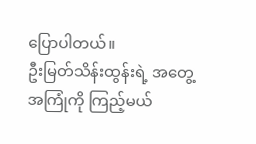ပြောပါတယ်။
ဦးမြတ်သိန်းထွန်းရဲ့ အတွေ့အကြုံကို ကြည့်မယ်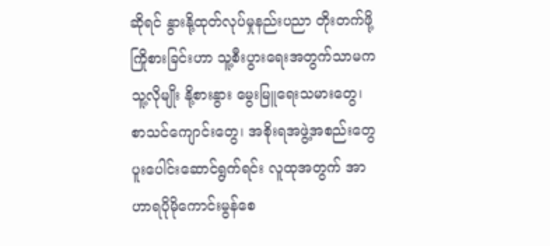ဆိုရင် နွားနို့ထုတ်လုပ်မှုနည်းပညာ တိုးတက်ဖို့ ကြိုစားခြင်းဟာ သူ့စီးပွားရေးအတွက်သာမက သူ့လိုမျိုး နို့စားနွား မွေးမြူရေးသမားတွေ၊ စာသင်ကျောင်းတွေ၊ အစိုးရအဖွဲ့အစည်းတွေ ပူးပေါင်းဆောင်ရွက်ရင်း လူထုအတွက် အာဟာရပိုမိုကောင်းမွန်စေ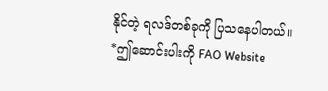နိုင်တဲ့ ရလဒ်တစ်ခုကို ပြသနေပါတယ်။
*ဤဆောင်းပါးကို FAO Website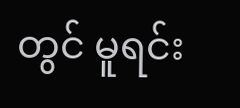တွင် မူရင်း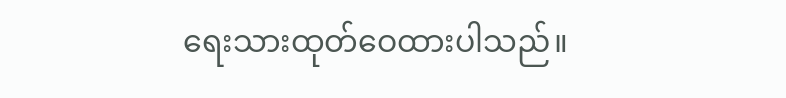ရေးသားထုတ်ဝေထားပါသည်။